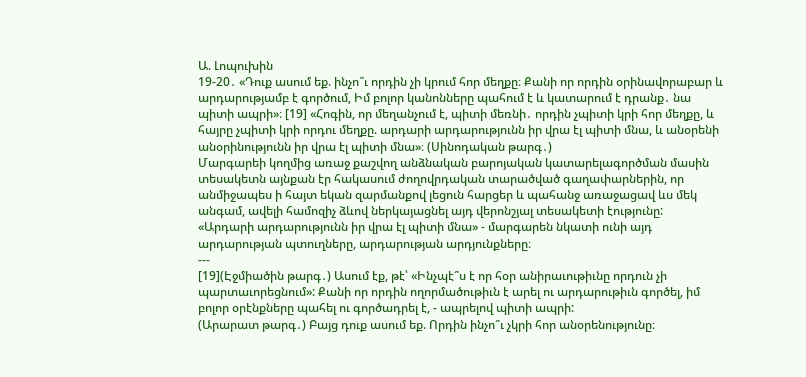Ա. Լոպուխին
19-20․ «Դուք ասում եք. ինչո՞ւ որդին չի կրում հոր մեղքը։ Քանի որ որդին օրինավորաբար և արդարությամբ է գործում, Իմ բոլոր կանոնները պահում է և կատարում է դրանք․ նա պիտի ապրի»։ [19] «Հոգին, որ մեղանչում է, պիտի մեռնի․ որդին չպիտի կրի հոր մեղքը, և հայրը չպիտի կրի որդու մեղքը. արդարի արդարությունն իր վրա էլ պիտի մնա, և անօրենի անօրինությունն իր վրա էլ պիտի մնա»։ (Սինոդական թարգ․)
Մարգարեի կողմից առաջ քաշվող անձնական բարոյական կատարելագործման մասին տեսակետն այնքան էր հակասում ժողովրդական տարածված գաղափարներին, որ անմիջապես ի հայտ եկան զարմանքով լեցուն հարցեր և պահանջ առաջացավ ևս մեկ անգամ, ավելի համոզիչ ձևով ներկայացնել այդ վերոնշյալ տեսակետի էությունը:
«Արդարի արդարությունն իր վրա էլ պիտի մնա» - մարգարեն նկատի ունի այդ արդարության պտուղները, արդարության արդյունքները։
---
[19](Էջմիածին թարգ․) Ասում էք, թէ՝ «Ինչպէ՞ս է որ հօր անիրաւութիւնը որդուն չի պարտաւորեցնում»: Քանի որ որդին ողորմածութիւն է արել ու արդարութիւն գործել, իմ բոլոր օրէնքները պահել ու գործադրել է, - ապրելով պիտի ապրի:
(Արարատ թարգ․) Բայց դուք ասում եք. Որդին ինչո՞ւ չկրի հոր անօրենությունը։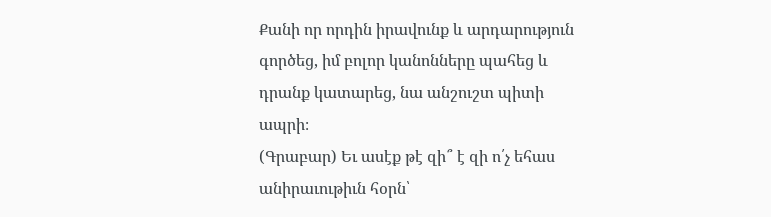Քանի որ որդին իրավունք և արդարություն գործեց, իմ բոլոր կանոնները պահեց և դրանք կատարեց, նա անշուշտ պիտի ապրի։
(Գրաբար) Եւ ասէք թէ զի՞ է զի ո՛չ եհաս անիրաւութիւն հօրն՝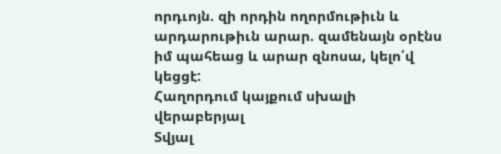որդւոյն. զի որդին ողորմութիւն և արդարութիւն արար. զամենայն օրէնս իմ պահեաց և արար զնոսա, կելո՛վ կեցցէ:
Հաղորդում կայքում սխալի վերաբերյալ
Տվյալ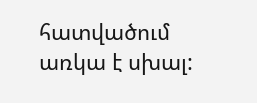հատվածում առկա է սխալ: